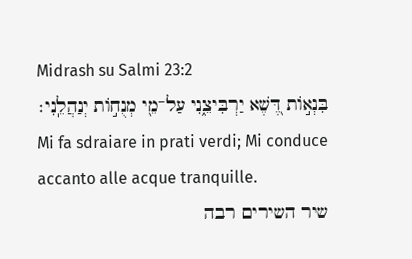Midrash su Salmi 23:2
בִּנְא֣וֹת דֶּ֭שֶׁא יַרְבִּיצֵ֑נִי עַל־מֵ֖י מְנֻח֣וֹת יְנַהֲלֵֽנִי׃
Mi fa sdraiare in prati verdi; Mi conduce accanto alle acque tranquille.
שיר השירים רבה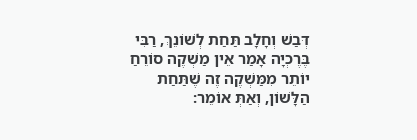דְּבַשׁ וְחָלָב תַּחַת לְשׁוֹנֵךְ, רַבִּי בֶּרֶכְיָה אָמַר אֵין מַשְׁקֶה סוֹרֵחַ יוֹתֵר מִמַּשְׁקֶה זֶה שֶׁתַּחַת הַלָּשׁוֹן, וְאַתְּ אוֹמֵר: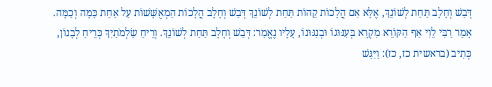דְּבַשׁ וְחָלָב תַּחַת לְשׁוֹנֵךְ, אֶלָּא אִם הֲלָכוֹת קֵהוֹת תַּחַת לְשׁוֹנֵךְ דְּבַשׁ וְחָלָב הֲלָכוֹת הַמְאֻשָּׁשׁוֹת עַל אַחַת כַּמָּה וְכַמָּה. אָמַר רַבִּי לֵוִי אַף הַקּוֹרֵא מִקְרָא בְּעִנּוּגוֹ וּבְנִגּוּנוֹ, עָלָיו נֶאֱמַר: דְּבַשׁ וְחָלָב תַּחַת לְשׁוֹנֵךְ. וְרֵיחַ שַׂלְמֹתַיִךְ כְּרֵיחַ לְבָנוֹן, כְּתִיב (בראשית כז, כז): וַיִּגַּשׁ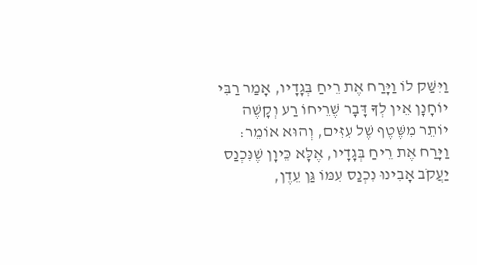וַיִּשַּׁק לוֹ וַיָּרַח אֶת רֵיחַ בְּגָדָיו, אָמַר רַבִּי יוֹחָנָן אֵין לְךָ דָּבָר שֶׁרֵיחוֹ רַע וְקָשֶׁה יוֹתֵר מִשֶּׁטֶף שֶׁל עִזִּים, וְהוּא אוֹמֵר: וַיָּרַח אֶת רֵיחַ בְּגָדָיו, אֶלָּא כֵּיוָן שֶׁנִּכְנַס יַעֲקֹב אָבִינוּ נִכְנַס עִמּוֹ גַּן עֵדֶן,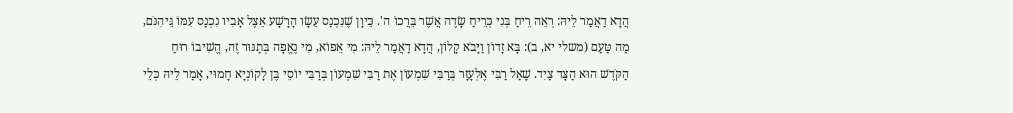הֲדָא דַאֲמַר לֵיהּ: רְאֵה רֵיחַ בְּנִי כְּרֵיחַ שָׂדֶה אֲשֶׁר בֵּרֲכוֹ ה'. כֵּיוָן שֶׁנִּכְנַס עֵשָׂו הָרָשָׁע אֵצֶל אָבִיו נִכְנַס עִמּוֹ גֵּיהִנֹּם, מַה טַּעַם (משלי יא, ב): בָּא זָדוֹן וַיָּבֹא קָלוֹן, הֲדָא דַאֲמַר לֵיהּ: מִי אֵפוֹא, מִי נֶאֱפָה בְּתַנּוּר זֶה, הֱשִׁיבוֹ רוּחַ הַקֹּדֶשׁ הוּא הַצָּד צַיִד. שָׁאַל רַבִּי אֶלְעָזָר בְּרַבִּי שִׁמְעוֹן אֶת רַבִּי שִׁמְעוֹן בְּרַבִּי יוֹסֵי בֶּן לָקוֹנְיָא חָמוּי, אָמַר לֵיהּ כְּלֵי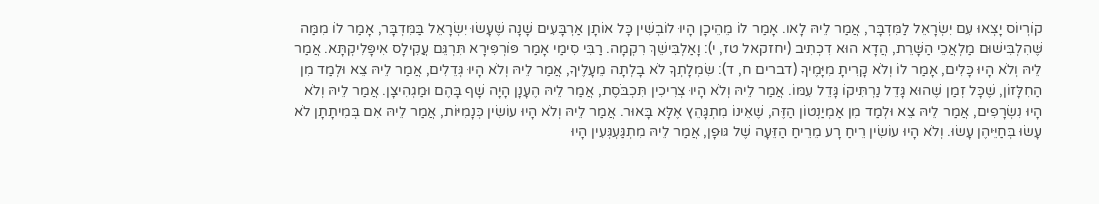קוֹרְיוֹס יָצְאוּ עִם יִשְׂרָאֵל לַמִּדְבָּר, אֲמַר לֵיהּ לָאו. אָמַר לוֹ מֵהֵיכָן הָיוּ לוֹבְשִׁין כָּל אוֹתָן אַרְבָּעִים שָׁנָה שֶׁעָשׂוּ יִשְׂרָאֵל בַּמִּדְבָּר, אָמַר לוֹ מִמַּה שֶּׁהִלְבִּישׁוּם מַלְאֲכֵי הַשָּׁרֵת, הֲדָא הוּא דִכְתִיב (יחזקאל טז, י): וָאַלְבִּישֵׁךְ רִקְמָה. רַבִּי סִימַי אָמַר פּוֹרְפִּירָא תִּרְגֵּם עֲקִילָס אִיפָּלִיקְתָּא. אֲמַר לֵיהּ וְלֹא הָיוּ כָּלִים, אָמַר לוֹ וְלֹא קָרִיתָ מִיָּמֶיךָ (דברים ח, ד): שִׂמְלָתְךָ לֹא בָלְתָה מֵעָלֶיךָ, אֲמַר לֵיהּ וְלֹא הָיוּ גְּדֵלִים, אֲמַר לֵיהּ צֵא וּלְמַד מִן הַחִלָּזוֹן, שֶׁכָּל זְמַן שֶׁהוּא גָּדֵל נַרְתִּיקוֹ גָּדֵל עִמּוֹ. אֲמַר לֵיהּ וְלֹא הָיוּ צְרִיכִין תִּכְבֹּסֶת, אֲמַר לֵיהּ הֶעָנָן הָיָה שָׁף בָּהֶם וּמַגְהִיצָן. אֲמַר לֵיהּ וְלֹא הָיוּ נִשְׂרָפִים, אֲמַר לֵיהּ צֵא וּלְמַד מִן אַמְיַנְטוֹן הַזֶּה, שֶׁאֵינוֹ מִתְגָּהֵץ אֶלָּא בָּאוּר. אֲמַר לֵיהּ וְלֹא הָיוּ עוֹשִׂין כְּנָמִיּוֹת, אֲמַר לֵיהּ אִם בְּמִיתָתָן לֹא עָשׂוּ בְּחַיֵּיהֶן עָשׂוּ. וְלֹא הָיוּ עוֹשִׂין רֵיחַ רָע מֵרֵיחַ הַזֵּעָה שֶׁל גּוּפָן, אֲמַר לֵיהּ מִתְגַּעְגְּעִין הָיוּ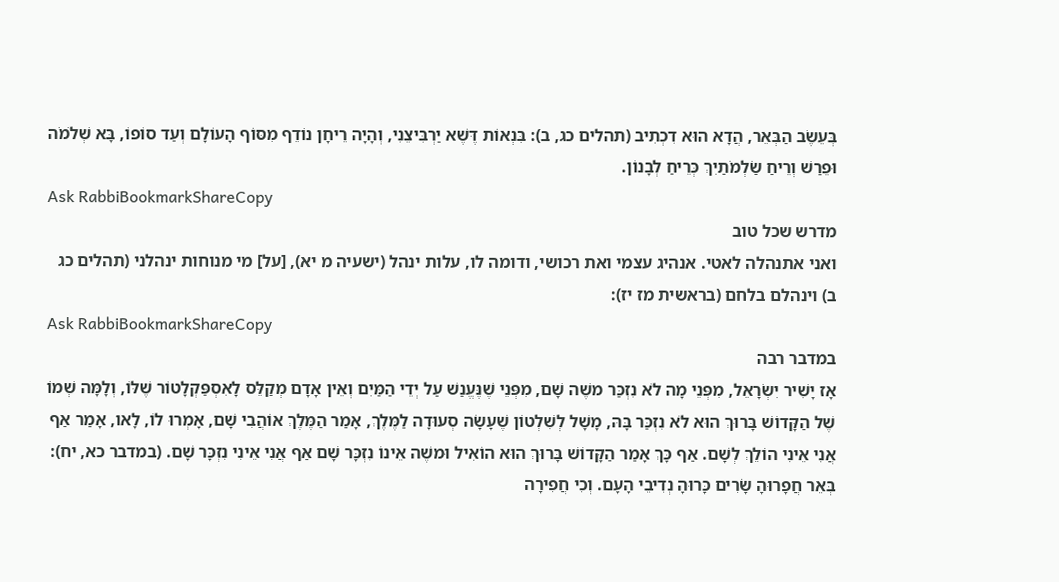בְּעֵשֶׂב הַבְּאֵר, הֲדָא הוּא דִכְתִיב (תהלים כג, ב): בִּנְאוֹת דֶּשֶׁא יַרְבִּיצֵנִי, וְהָיָה רֵיחָן נוֹדֵף מִסּוֹף הָעוֹלָם וְעַד סוֹפוֹ, בָּא שְׁלֹמֹה וּפֵרַשׁ וְרֵיחַ שַׂלְמֹתַיִךְ כְּרֵיחַ לְבָנוֹן.
Ask RabbiBookmarkShareCopy
מדרש שכל טוב
ואני אתנהלה לאטי. אנהיג עצמי ואת רכושי, ודומה לו, עלות ינהל (ישעיה מ יא), [על] מי מנוחות ינהלני (תהלים כג ב) וינהלם בלחם (בראשית מז יז):
Ask RabbiBookmarkShareCopy
במדבר רבה
אָז יָשִׁיר יִשְׂרָאֵל, מִפְּנֵי מָה לֹא נִזְכַּר משֶׁה שָׁם, מִפְּנֵי שֶׁנֶּעֱנַשׁ עַל יְדֵי הַמַּיִם וְאֵין אָדָם מְקַלֵּס לָאִסְפַּקְלָטוֹר שֶׁלּוֹ, וְלָמָּה שְׁמוֹ שֶׁל הַקָּדוֹשׁ בָּרוּךְ הוּא לֹא נִזְכַּר בָּהּ, מָשָׁל לְשִׁלְטוֹן שֶׁעָשָׂה סְעוּדָה לַמֶּלֶךְ, אָמַר הַמֶּלֶךְ אוֹהֲבִי שָׁם, אָמְרוּ לוֹ, לָאו, אָמַר אַף אֲנִי אֵינִי הוֹלֵךְ לְשָׁם. אַף כָּךְ אָמַר הַקָּדוֹשׁ בָּרוּךְ הוּא הוֹאִיל וּמשֶׁה אֵינוֹ נִזְכָּר שָׁם אַף אֲנִי אֵינִי נִזְכָּר שָׁם. (במדבר כא, יח): בְּאֵר חֲפָרוּהָ שָׂרִים כָּרוּהָ נְדִיבֵי הָעָם. וְכִי חֲפִירָה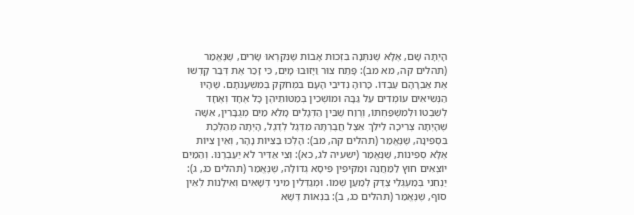הָיְתָה שָׁם, אֶלָּא שֶׁנִּתְּנָה בִּזְכוּת אָבוֹת שֶׁנִּקְרְאוּ שָׂרִים, שֶׁנֶּאֱמַר (תהלים קה, מא מב): פָּתַח צוּר וַיָּזוּבוּ מָיִם, כִּי זָכַר אֶת דְּבַר קָדְשׁוֹ אֶת אַבְרָהָם עַבְדּוֹ. כָּרוּהָ נְדִיבֵי הָעָם בִּמְחֹקֵק בְּמִשְׁעֲנֹתָם. שֶׁהָיוּ הַנְּשִׂיאִים עוֹמְדִים עַל גַּבָּהּ וּמוֹשְׁכִין בְּמַטּוֹתֵיהֶן כָּל אֶחָד וְאֶחָד לְשִׁבְטוֹ וּלְמִשְׁפַּחְתּוֹ, וְרֶוַח שֶׁבֵּין הַדְּגָלִים מָלֵא מַיִם מְגֻבָּרִין, אִשָּׁה שֶׁהָיְתָה צְרִיכָה לֵילֵךְ אֵצֶל חֲבֶרְתָּהּ מִדֶּגֶל לְדֶגֶל, הָיְתָה מְהַלֶּכֶת בִּסְפִינָה, שֶׁנֶּאֱמַר (תהלים קה, מב): הָלְכוּ בַּצִּיּוֹת נָהָר, וְאֵין צִיּוֹת אֶלָּא סְפִינוֹת, שֶׁנֶּאֱמַר (ישעיה לג, כא): וְצִי אַדִּיר לֹא יַעַבְרֶנּוּ. וְהַמַּיִם יוֹצְאִים חוּץ לַמַּחֲנֶה וּמַקִּיפִין פִּיסָא גְדוֹלָה, שֶׁנֶּאֱמַר (תהלים כג, ג): יַנְחֵנִי בְּמַעְגְּלֵי צֶדֶּק לְמַעַן שְׁמוֹ. וּמְגַדְּלִין מִינֵי דְּשָׁאִים וְאִילָנוֹת לְאֵין סוֹף, שֶׁנֶּאֱמַר (תהלים כג, ב): בִּנְאוֹת דֶּשֶׁא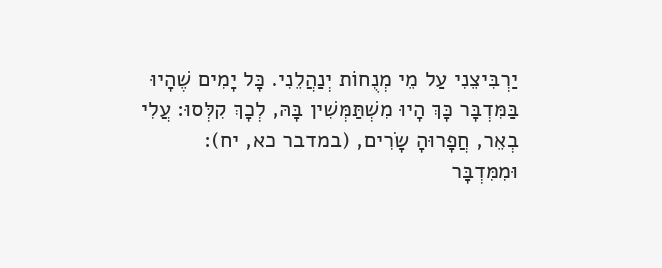יַרְבִּיצֵנִי עַל מֵי מְנֻחוֹת יְנַהֲלֵנִי. כָּל יָמִים שֶׁהָיוּ בַּמִּדְבָּר כָּךְ הָיוּ מִשְׁתַּמְּשִׁין בָּהּ, לְכָךְ קִלְּסוּ: עֲלִי בְאֵר, חֲפָרוּהָ שָׂרִים, (במדבר כא, יח): וּמִמִּדְבָּר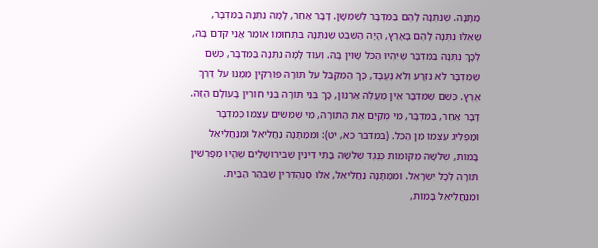מַתָּנָה. שֶׁנִּתְּנָה לָהֶם בַּמִּדְבָּר לְשַׁמְּשָׁן. דָּבָר אַחֵר, לָמָּה נִתְּנָה בַּמִּדְבָּר, שֶׁאִלּוּ נִתְּנָה לָהֶם בָּאָרֶץ, הָיָה הַשֵּׁבֶט שֶׁנִּתְּנָהּ בִּתְחוּמוֹ אוֹמֵר אֲנִי קֹדֵם בָּהּ, לְכָךְ נִתְּנָה בַּמִּדְבָּר שֶׁיִּהְיוּ הַכֹּל שָׁוִין בָּהּ. וְעוֹד לָמָּה נִתְּנָה בַּמִּדְבָּר, כְּשֵׁם שֶׁמִּדְבָּר לֹא נִזְרָע וְלֹא נֶעֱבָד, כָּךְ הַמְקַבֵּל עֹל תּוֹרָה פּוֹרְקִין מִמֶּנּוּ עֹל דֶּרֶךְ אֶרֶץ. כְּשֵׁם שֶׁמִּדְבָּר אֵין מַעֲלֶה אַרְנוֹן, כָּךְ בְּנֵי תּוֹרָה בְּנֵי חוֹרִין בָּעוֹלָם הַזֶּה. דָּבָר אַחֵר, בַּמִּדְבָּר, מִי מְקַיֵּם אֶת הַתּוֹרָה, מִי שֶׁמֵּשִׂים עַצְמוֹ כְּמִדְבָּר וּמַפְלִיג עַצְמוֹ מִן הַכֹּל. (במדבר כא, יט): וּמִמַּתָּנָה נַחֲלִיאֵל וּמִנַּחֲלִיאֵל בָּמוֹת, שְׁלשָׁה מְקוֹמוֹת כְּנֶגֶד שְׁלשָׁה בָּתֵּי דִינִין שֶׁבִּירוּשָׁלַיִם שֶׁהָיוּ מְפָרְשִׁין תּוֹרָה לְכָל יִשְׂרָאֵל. וּמִמַּתָּנָה נַחֲלִיאֵל, אֵלּוּ סַנְהֶדְּרִין שֶׁבְּהַר הַבַּיִת. וּמִנַּחֲלִיאֵל בָּמוֹת,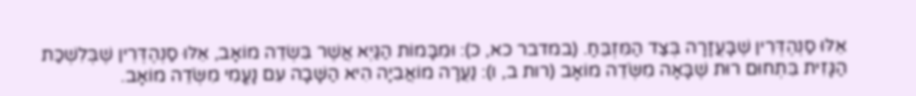אֵלּוּ סַנְהֶדְּרִין שֶׁבָּעֲזָרָה בְּצַד הַמִּזְבֵּחַ. (במדבר כא, כ): וּמִבָּמוֹת הַגַּיְא אֲשֶׁר בִּשְׂדֵה מוֹאָב, אֵלּוּ סַנְהֶדְּרִין שֶׁבְּלִשְׁכַּת הַגָּזִית בִּתְחוּם רוּת שֶׁבָּאָה מִשְֹּׂדֵה מוֹאָב (רות ב, ו): נַעֲרָה מוֹאֲבִיָה הִיא הַשָּׁבָה עִם נָעֳמִי מִשְֹּׂדֵה מוֹאָב.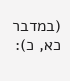(במדבר כא, כ):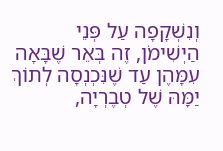וְנִשְׁקָפָה עַל פְּנֵי הַיְשִׁימֹן, זֶה בְּאֵר שֶׁבָּאָה עִמָּהֶן עַד שֶׁנִּכְנְסָה לְתוֹךְ יַמָּהּ שֶׁל טְבֶרְיָה,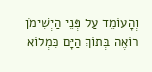וְהָעוֹמֵד עַל פְּנֵי הַיְשִׁימֹן רוֹאֶה בְּתוֹךְ הַיָּם כִּמְלוֹא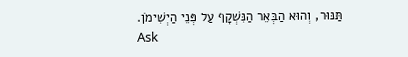תַּנּוּר, וְהוּא הַבְּאֵר הַנִּשְׁקָף עַל פְּנֵי הַיְשִׁימֹן.
Ask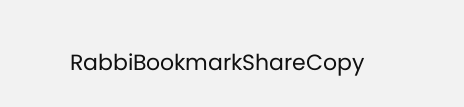RabbiBookmarkShareCopy